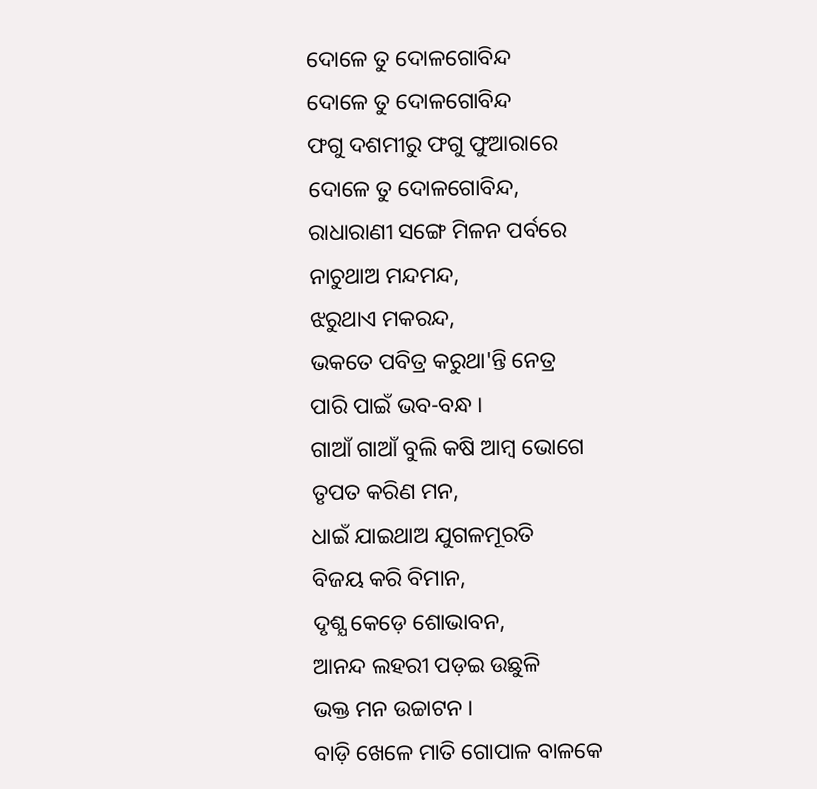ଦୋଳେ ତୁ ଦୋଳଗୋବିନ୍ଦ
ଦୋଳେ ତୁ ଦୋଳଗୋବିନ୍ଦ
ଫଗୁ ଦଶମୀରୁ ଫଗୁ ଫୁଆରାରେ
ଦୋଳେ ତୁ ଦୋଳଗୋବିନ୍ଦ,
ରାଧାରାଣୀ ସଙ୍ଗେ ମିଳନ ପର୍ବରେ
ନାଚୁଥାଅ ମନ୍ଦମନ୍ଦ,
ଝରୁଥାଏ ମକରନ୍ଦ,
ଭକତେ ପବିତ୍ର କରୁଥା'ନ୍ତି ନେତ୍ର
ପାରି ପାଇଁ ଭବ-ବନ୍ଧ ।
ଗାଆଁ ଗାଆଁ ବୁଲି କଷି ଆମ୍ବ ଭୋଗେ
ତୃପତ କରିଣ ମନ,
ଧାଇଁ ଯାଇଥାଅ ଯୁଗଳମୂରତି
ବିଜୟ କରି ବିମାନ,
ଦୃଶ୍ଯ କେଡ଼େ ଶୋଭାବନ,
ଆନନ୍ଦ ଲହରୀ ପଡ଼ଇ ଉଛୁଳି
ଭକ୍ତ ମନ ଉଚ୍ଚାଟନ ।
ବାଡ଼ି ଖେଳେ ମାତି ଗୋପାଳ ବାଳକେ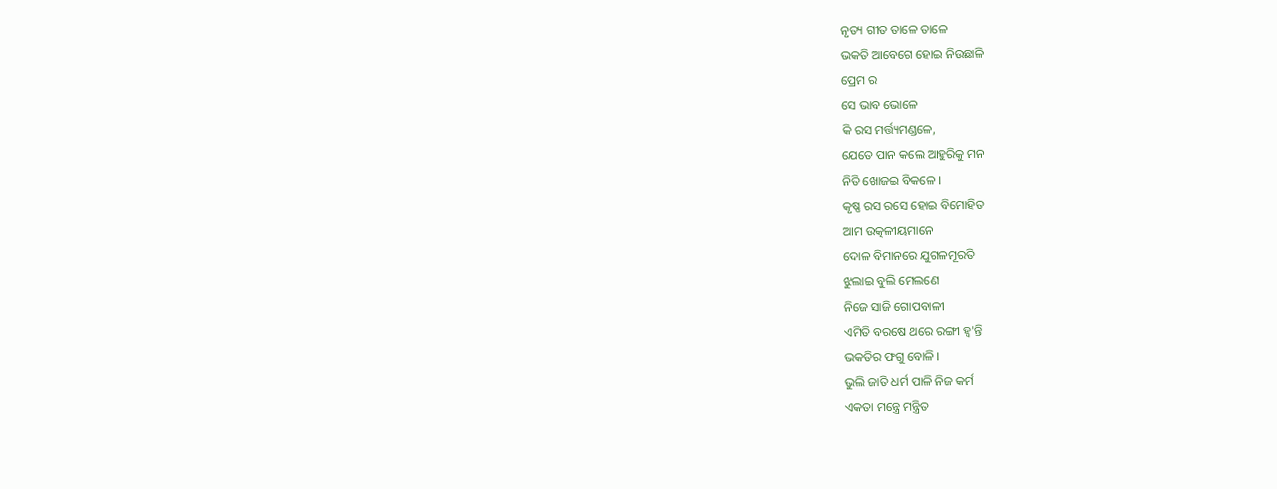ନୃତ୍ୟ ଗୀତ ତାଳେ ତାଳେ
ଭକତି ଆବେଗେ ହୋଇ ନିଉଛାଳି
ପ୍ରେମ ର
ସେ ଭାବ ଭୋଳେ
କି ରସ ମର୍ତ୍ତ୍ୟମଣ୍ଡଳେ,
ଯେତେ ପାନ କଲେ ଆହୁରିକୁ ମନ
ନିତି ଖୋଜଇ ବିକଳେ ।
କୃଷ୍ଣ ରସ ରସେ ହୋଇ ବିମୋହିତ
ଆମ ଉତ୍କଳୀୟମାନେ
ଦୋଳ ବିମାନରେ ଯୁଗଳମୂରତି
ଝୁଲାଇ ବୁଲି ମେଲଣେ
ନିଜେ ସାଜି ଗୋପବାଳୀ
ଏମିତି ବରଷେ ଥରେ ରଙ୍ଗୀ ହ୍ବ'ନ୍ତି
ଭକତିର ଫଗୁ ବୋଳି ।
ଭୁଲି ଜାତି ଧର୍ମ ପାଳି ନିଜ କର୍ମ
ଏକତା ମନ୍ତ୍ରେ ମନ୍ତ୍ରିତ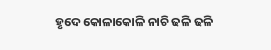ହୃଦେ କୋଳାକୋଳି ନାଚି ଢଳି ଢଳି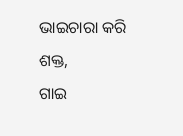ଭାଇଚାରା କରି ଶକ୍ତ,
ଗାଇ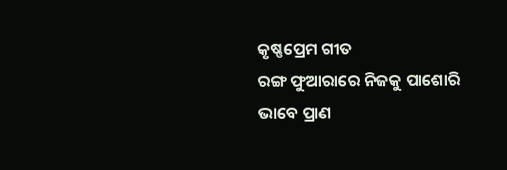କୃଷ୍ଣପ୍ରେମ ଗୀତ
ରଙ୍ଗ ଫୁଆରାରେ ନିଜକୁ ପାଶୋରି
ଭାବେ ପ୍ରାଣ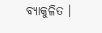ବ୍ୟାକୁଳିତ ।